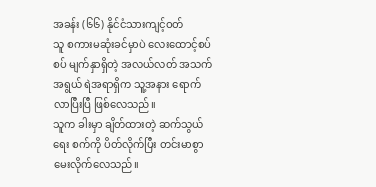အခန်း (၆၆) နိုင်ငံသားကျင့်ဝတ်
သူ စကားမဆုံးခင်မှာပဲ လေးထောင့်စပ်စပ် မျက်နှာရှိတဲ့ အလယ်လတ် အသက်အရွယ် ရဲအရာရှိက သူ့အနား ရောက်လာပြီးပြီ ဖြစ်လေသည်။
သူက ခါးမှာ ချိတ်ထားတဲ့ ဆက်သွယ်ရေး စက်ကို ပိတ်လိုက်ပြီး တင်းမာစွာ မေးလိုက်လေသည်။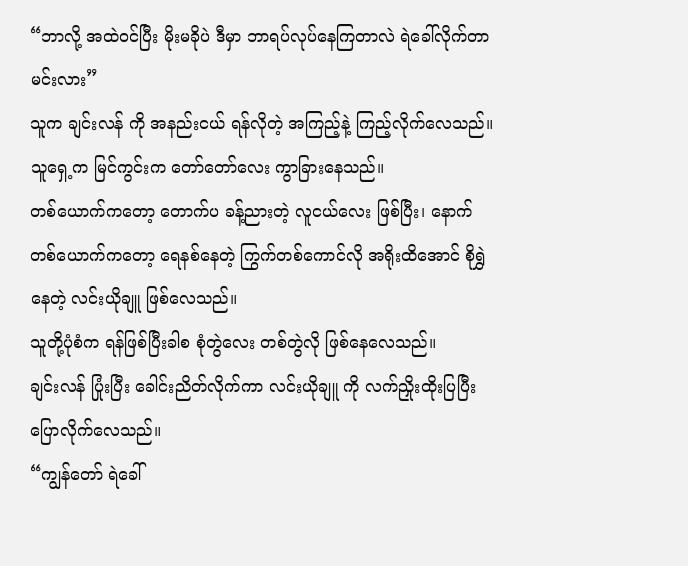“ဘာလို့ အထဲဝင်ပြီး မိုးမခိုပဲ ဒီမှာ ဘာရပ်လုပ်နေကြတာလဲ ရဲခေါ်လိုက်တာမင်းလား”
သူက ချင်းလန် ကို အနည်းငယ် ရန်လိုတဲ့ အကြည့်နဲ့ ကြည့်လိုက်လေသည်။
သူရှေ့က မြင်ကွင်းက တော်တော်လေး ကွာခြားနေသည်။
တစ်ယောက်ကတော့ တောက်ပ ခန့်ညားတဲ့ လူငယ်လေး ဖြစ်ပြီး၊ နောက်တစ်ယောက်ကတော့ ရေနစ်နေတဲ့ ကြွက်တစ်ကောင်လို အရိုးထိအောင် စိုရွှဲနေတဲ့ လင်းယိုချူ ဖြစ်လေသည်။
သူတို့ပုံစံက ရန်ဖြစ်ပြီးခါစ စုံတွဲလေး တစ်တွဲလို ဖြစ်နေလေသည်။
ချင်းလန် ပြုံးပြီး ခေါင်းညိတ်လိုက်ကာ လင်းယိုချူ ကို လက်ညှိုးထိုးပြပြီး ပြောလိုက်လေသည်။
“ကျွန်တော် ရဲခေါ်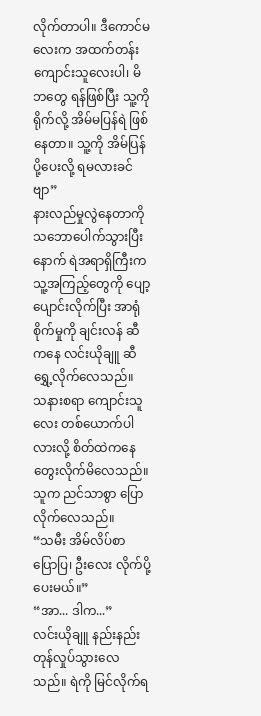လိုက်တာပါ။ ဒီကောင်မလေးက အထက်တန်း ကျောင်းသူလေးပါ၊ မိဘတွေ ရန်ဖြစ်ပြီး သူ့ကို ရိုက်လို့ အိမ်မပြန်ရဲ ဖြစ်နေတာ။ သူ့ကို အိမ်ပြန်ပို့ပေးလို့ ရမလားခင်ဗျာ”
နားလည်မှုလွဲနေတာကို သဘောပေါက်သွားပြီးနောက် ရဲအရာရှိကြီးက သူ့အကြည့်တွေကို ပျော့ပျောင်းလိုက်ပြီး အာရုံစိုက်မှုကို ချင်းလန် ဆီကနေ လင်းယိုချူ ဆီ ရွှေ့လိုက်လေသည်။
သနားစရာ ကျောင်းသူလေး တစ်ယောက်ပါလားလို့ စိတ်ထဲကနေ တွေးလိုက်မိလေသည်။
သူက ညင်သာစွာ ပြောလိုက်လေသည်။
“သမီး အိမ်လိပ်စာ ပြောပြ၊ ဦးလေး လိုက်ပို့ပေးမယ်။”
“အာ... ဒါက...”
လင်းယိုချူ နည်းနည်း တုန်လှုပ်သွားလေသည်။ ရဲကို မြင်လိုက်ရ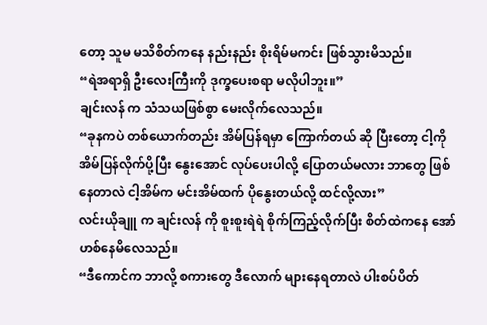တော့ သူမ မသိစိတ်ကနေ နည်းနည်း စိုးရိမ်မကင်း ဖြစ်သွားမိသည်။
“ရဲအရာရှိ ဦးလေးကြီးကို ဒုက္ခပေးစရာ မလိုပါဘူး။”
ချင်းလန် က သံသယဖြစ်စွာ မေးလိုက်လေသည်။
“ခုနကပဲ တစ်ယောက်တည်း အိမ်ပြန်ရမှာ ကြောက်တယ် ဆို ပြီးတော့ ငါ့ကို အိမ်ပြန်လိုက်ပို့ပြီး နွေးအောင် လုပ်ပေးပါလို့ ပြောတယ်မလား ဘာတွေ ဖြစ်နေတာလဲ ငါ့အိမ်က မင်းအိမ်ထက် ပိုနွေးတယ်လို့ ထင်လို့လား”
လင်းယိုချူ က ချင်းလန် ကို စူးစူးရဲရဲ စိုက်ကြည့်လိုက်ပြီး စိတ်ထဲကနေ အော်ဟစ်နေမိလေသည်။
“ဒီကောင်က ဘာလို့ စကားတွေ ဒီလောက် များနေရတာလဲ ပါးစပ်ပိတ်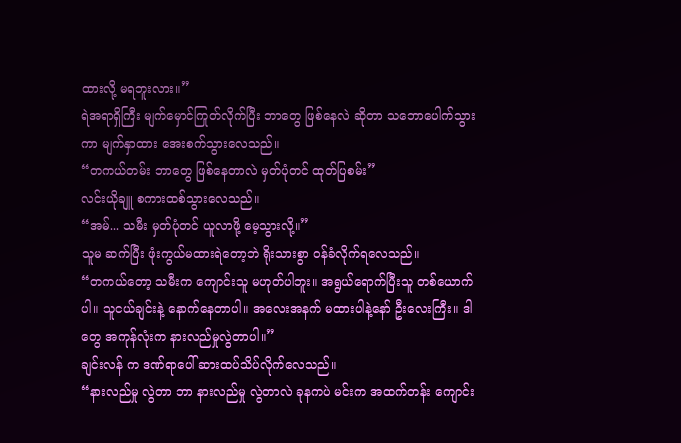ထားလို့ မရဘူးလား။”
ရဲအရာရှိကြီး မျက်မှောင်ကြုတ်လိုက်ပြီး ဘာတွေ ဖြစ်နေလဲ ဆိုတာ သဘောပေါက်သွားကာ မျက်နှာထား အေးစက်သွားလေသည်။
“တကယ်တမ်း ဘာတွေ ဖြစ်နေတာလဲ မှတ်ပုံတင် ထုတ်ပြစမ်း”
လင်းယိုချူ စကားထစ်သွားလေသည်။
“အမ်... သမီး မှတ်ပုံတင် ယူလာဖို့ မေ့သွားလို့။”
သူမ ဆက်ပြီး ဖုံးကွယ်မထားရဲတော့ဘဲ ရိုးသားစွာ ဝန်ခံလိုက်ရလေသည်။
“တကယ်တော့ သမီးက ကျောင်းသူ မဟုတ်ပါဘူး။ အရွယ်ရောက်ပြီးသူ တစ်ယောက်ပါ။ သူငယ်ချင်းနဲ့ နောက်နေတာပါ။ အလေးအနက် မထားပါနဲ့နော် ဦးလေးကြီး။ ဒါတွေ အကုန်လုံးက နားလည်မှုလွဲတာပါ။”
ချင်းလန် က ဒဏ်ရာပေါ် ဆားထပ်သိပ်လိုက်လေသည်။
“နားလည်မှု လွဲတာ ဘာ နားလည်မှု လွဲတာလဲ ခုနကပဲ မင်းက အထက်တန်း ကျောင်း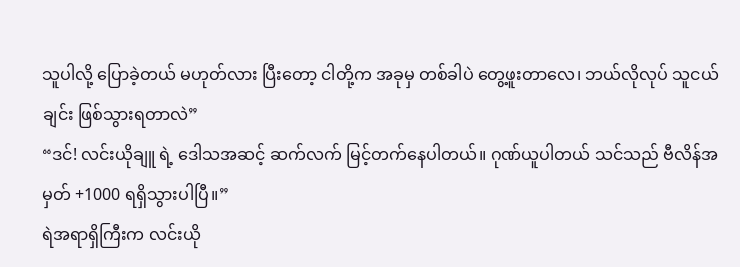သူပါလို့ ပြောခဲ့တယ် မဟုတ်လား ပြီးတော့ ငါတို့က အခုမှ တစ်ခါပဲ တွေ့ဖူးတာလေ၊ ဘယ်လိုလုပ် သူငယ်ချင်း ဖြစ်သွားရတာလဲ”
“ဒင်! လင်းယိုချူ ရဲ့ ဒေါသအဆင့် ဆက်လက် မြင့်တက်နေပါတယ်။ ဂုဏ်ယူပါတယ် သင်သည် ဗီလိန်အမှတ် +1000 ရရှိသွားပါပြီ။”
ရဲအရာရှိကြီးက လင်းယို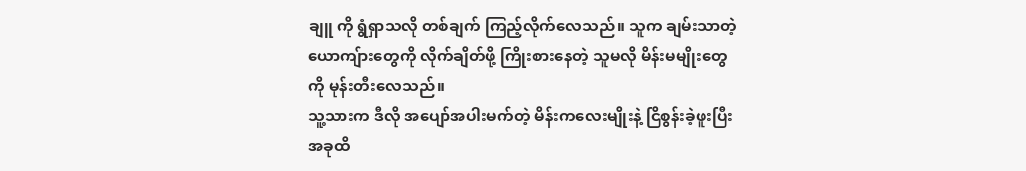ချူ ကို ရွံရှာသလို တစ်ချက် ကြည့်လိုက်လေသည်။ သူက ချမ်းသာတဲ့ ယောကျ်ားတွေကို လိုက်ချိတ်ဖို့ ကြိုးစားနေတဲ့ သူမလို မိန်းမမျိုးတွေကို မုန်းတီးလေသည်။
သူ့သားက ဒီလို အပျော်အပါးမက်တဲ့ မိန်းကလေးမျိုးနဲ့ ငြိစွန်းခဲ့ဖူးပြီး အခုထိ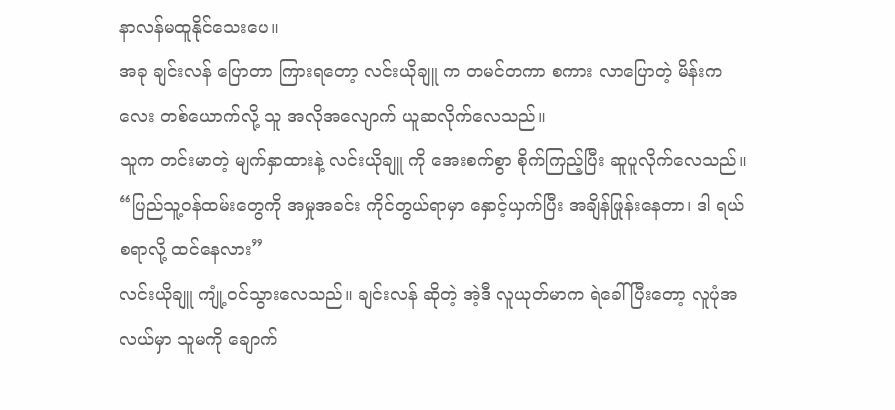နာလန်မထူနိုင်သေးပေ။
အခု ချင်းလန် ပြောတာ ကြားရတော့ လင်းယိုချူ က တမင်တကာ စကား လာပြောတဲ့ မိန်းကလေး တစ်ယောက်လို့ သူ အလိုအလျောက် ယူဆလိုက်လေသည်။
သူက တင်းမာတဲ့ မျက်နှာထားနဲ့ လင်းယိုချူ ကို အေးစက်စွာ စိုက်ကြည့်ပြီး ဆူပူလိုက်လေသည်။
“ပြည်သူ့ဝန်ထမ်းတွေကို အမှုအခင်း ကိုင်တွယ်ရာမှာ နှောင့်ယှက်ပြီး အချိန်ဖြုန်းနေတာ၊ ဒါ ရယ်စရာလို့ ထင်နေလား”
လင်းယိုချူ ကျုံ့ဝင်သွားလေသည်။ ချင်းလန် ဆိုတဲ့ အဲ့ဒီ လူယုတ်မာက ရဲခေါ်ပြီးတော့ လူပုံအလယ်မှာ သူမကို ချောက်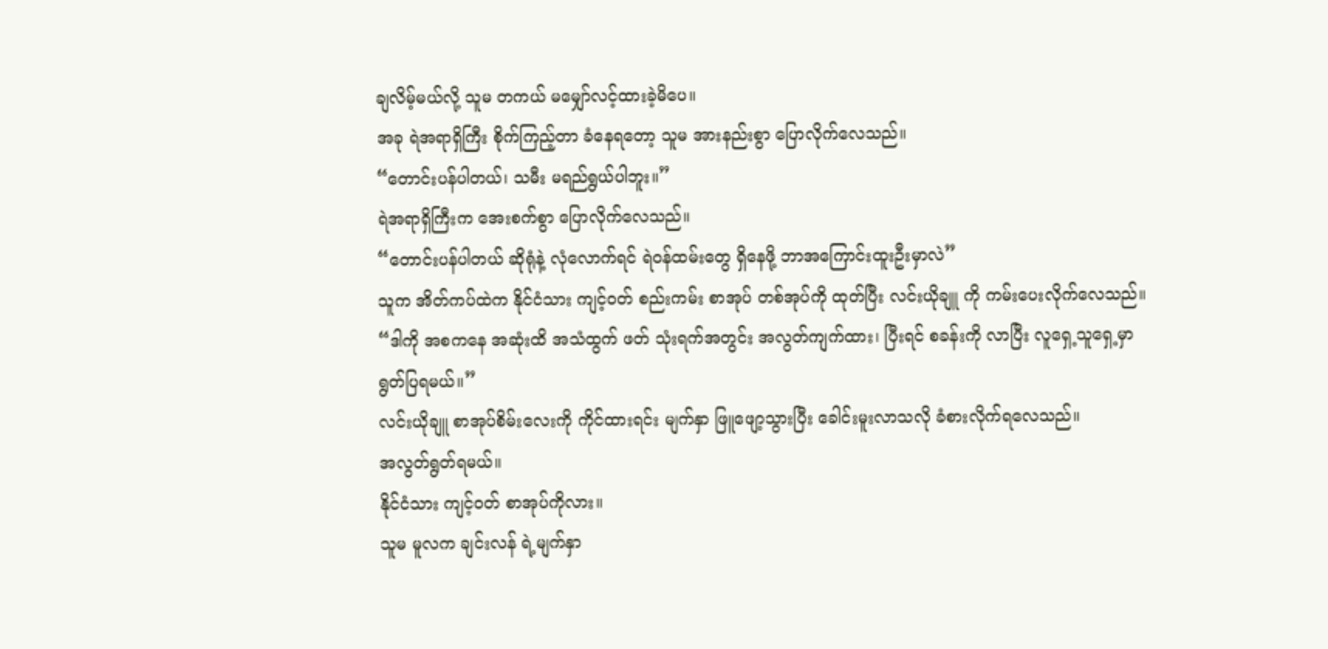ချလိမ့်မယ်လို့ သူမ တကယ် မမျှော်လင့်ထားခဲ့မိပေ။
အခု ရဲအရာရှိကြီး စိုက်ကြည့်တာ ခံနေရတော့ သူမ အားနည်းစွာ ပြောလိုက်လေသည်။
“တောင်းပန်ပါတယ်၊ သမီး မရည်ရွယ်ပါဘူး။”
ရဲအရာရှိကြီးက အေးစက်စွာ ပြောလိုက်လေသည်။
“တောင်းပန်ပါတယ် ဆိုရုံနဲ့ လုံလောက်ရင် ရဲဝန်ထမ်းတွေ ရှိနေဖို့ ဘာအကြောင်းထူးဦးမှာလဲ”
သူက အိတ်ကပ်ထဲက နိုင်ငံသား ကျင့်ဝတ် စည်းကမ်း စာအုပ် တစ်အုပ်ကို ထုတ်ပြီး လင်းယိုချူ ကို ကမ်းပေးလိုက်လေသည်။
“ဒါကို အစကနေ အဆုံးထိ အသံထွက် ဖတ် သုံးရက်အတွင်း အလွတ်ကျက်ထား၊ ပြီးရင် စခန်းကို လာပြီး လူရှေ့သူရှေ့မှာ ရွတ်ပြရမယ်။”
လင်းယိုချူ စာအုပ်စိမ်းလေးကို ကိုင်ထားရင်း မျက်နှာ ဖြူဖျော့သွားပြီး ခေါင်းမူးလာသလို ခံစားလိုက်ရလေသည်။
အလွတ်ရွတ်ရမယ်။
နိုင်ငံသား ကျင့်ဝတ် စာအုပ်ကိုလား။
သူမ မူလက ချင်းလန် ရဲ့မျက်နှာ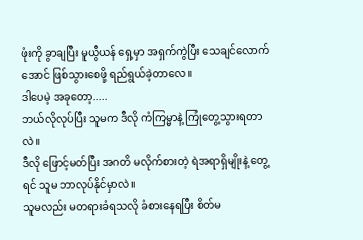ဖုံးကို ခွာချပြီး မူယွီယန် ရှေ့မှာ အရှက်ကွဲပြီး သေချင်လောက်အောင် ဖြစ်သွားစေဖို့ ရည်ရွယ်ခဲ့တာလေ။
ဒါပေမဲ့ အခုတော့.....
ဘယ်လိုလုပ်ပြီး သူမက ဒီလို ကံကြမ္မာနဲ့ ကြုံတွေ့သွားရတာလဲ။
ဒီလို ဖြောင့်မတ်ပြီး အဂတိ မလိုက်စားတဲ့ ရဲအရာရှိမျိုးနဲ့ တွေ့ရင် သူမ ဘာလုပ်နိုင်မှာလဲ။
သူမလည်း မတရားခံရသလို ခံစားနေရပြီး စိတ်မ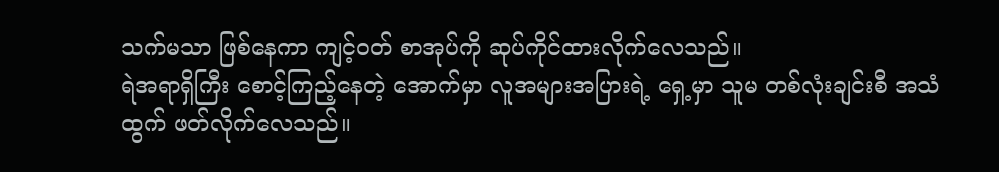သက်မသာ ဖြစ်နေကာ ကျင့်ဝတ် စာအုပ်ကို ဆုပ်ကိုင်ထားလိုက်လေသည်။
ရဲအရာရှိကြီး စောင့်ကြည့်နေတဲ့ အောက်မှာ လူအများအပြားရဲ့ ရှေ့မှာ သူမ တစ်လုံးချင်းစီ အသံထွက် ဖတ်လိုက်လေသည်။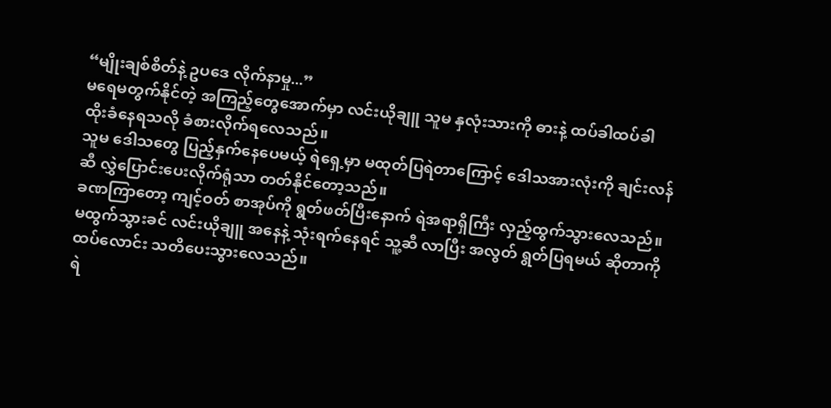“မျိုးချစ်စိတ်နဲ့ ဥပဒေ လိုက်နာမှု...”
မရေမတွက်နိုင်တဲ့ အကြည့်တွေအောက်မှာ လင်းယိုချူ သူမ နှလုံးသားကို ဓားနဲ့ ထပ်ခါထပ်ခါ ထိုးခံနေရသလို ခံစားလိုက်ရလေသည်။
သူမ ဒေါသတွေ ပြည့်နှက်နေပေမယ့် ရဲရှေ့မှာ မထုတ်ပြရဲတာကြောင့် ဒေါသအားလုံးကို ချင်းလန် ဆီ လွှဲပြောင်းပေးလိုက်ရုံသာ တတ်နိုင်တော့သည်။
ခဏကြာတော့ ကျင့်ဝတ် စာအုပ်ကို ရွတ်ဖတ်ပြီးနောက် ရဲအရာရှိကြီး လှည့်ထွက်သွားလေသည်။
မထွက်သွားခင် လင်းယိုချူ အနေနဲ့ သုံးရက်နေရင် သူ့ဆီ လာပြီး အလွတ် ရွတ်ပြရမယ် ဆိုတာကို ထပ်လောင်း သတိပေးသွားလေသည်။
ရဲ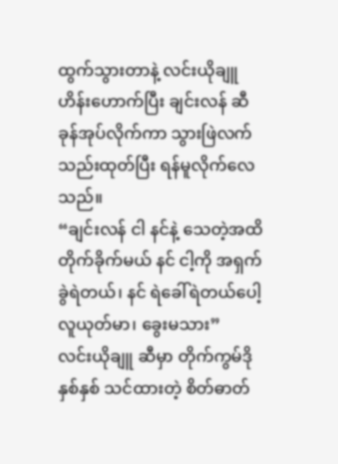ထွက်သွားတာနဲ့ လင်းယိုချူ ဟိန်းဟောက်ပြီး ချင်းလန် ဆီ ခုန်အုပ်လိုက်ကာ သွားဖြဲလက်သည်းထုတ်ပြီး ရန်မူလိုက်လေသည်။
“ချင်းလန် ငါ နင်နဲ့ သေတဲ့အထိ တိုက်ခိုက်မယ် နင် ငါ့ကို အရှက်ခွဲရဲတယ်၊ နင် ရဲခေါ်ရဲတယ်ပေါ့ လူယုတ်မာ၊ ခွေးမသား”
လင်းယိုချူ ဆီမှာ တိုက်ကွမ်ဒို နှစ်နှစ် သင်ထားတဲ့ စိတ်ဓာတ်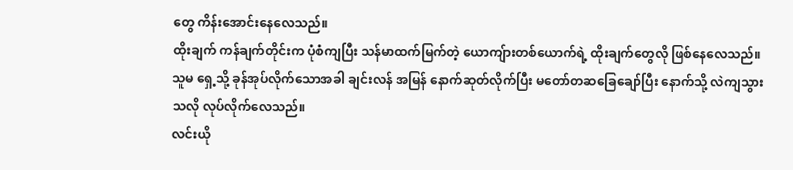တွေ ကိန်းအောင်းနေလေသည်။
ထိုးချက် ကန်ချက်တိုင်းက ပုံစံကျပြီး သန်မာထက်မြက်တဲ့ ယောကျ်ားတစ်ယောက်ရဲ့ ထိုးချက်တွေလို ဖြစ်နေလေသည်။
သူမ ရှေ့သို့ ခုန်အုပ်လိုက်သောအခါ ချင်းလန် အမြန် နောက်ဆုတ်လိုက်ပြီး မတော်တဆခြေချော်ပြီး နောက်သို့ လဲကျသွားသလို လုပ်လိုက်လေသည်။
လင်းယို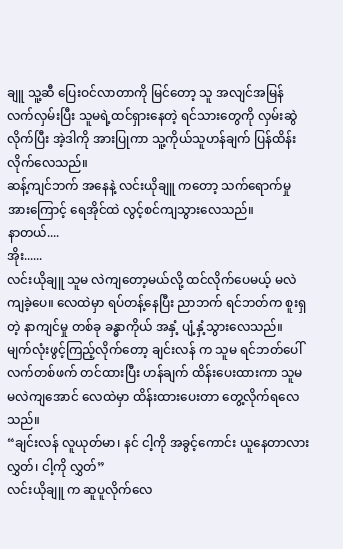ချူ သူ့ဆီ ပြေးဝင်လာတာကို မြင်တော့ သူ အလျင်အမြန် လက်လှမ်းပြီး သူမရဲ့ထင်ရှားနေတဲ့ ရင်သားတွေကို လှမ်းဆွဲလိုက်ပြီး အဲ့ဒါကို အားပြုကာ သူ့ကိုယ်သူဟန်ချက် ပြန်ထိန်းလိုက်လေသည်။
ဆန့်ကျင်ဘက် အနေနဲ့ လင်းယိုချူ ကတော့ သက်ရောက်မှု အားကြောင့် ရေအိုင်ထဲ လွင့်စင်ကျသွားလေသည်။
နာတယ်....
အိုး......
လင်းယိုချူ သူမ လဲကျတော့မယ်လို့ ထင်လိုက်ပေမယ့် မလဲကျခဲ့ပေ။ လေထဲမှာ ရပ်တန့်နေပြီး ညာဘက် ရင်ဘတ်က စူးရှတဲ့ နာကျင်မှု တစ်ခု ခန္ဓာကိုယ် အနှံ့ ပျံ့နှံ့သွားလေသည်။
မျက်လုံးဖွင့်ကြည့်လိုက်တော့ ချင်းလန် က သူမ ရင်ဘတ်ပေါ် လက်တစ်ဖက် တင်ထားပြီး ဟန်ချက် ထိန်းပေးထားကာ သူမ မလဲကျအောင် လေထဲမှာ ထိန်းထားပေးတာ တွေ့လိုက်ရလေသည်။
“ချင်းလန် လူယုတ်မာ၊ နင် ငါ့ကို အခွင့်ကောင်း ယူနေတာလား လွှတ်၊ ငါ့ကို လွှတ်”
လင်းယိုချူ က ဆူပူလိုက်လေ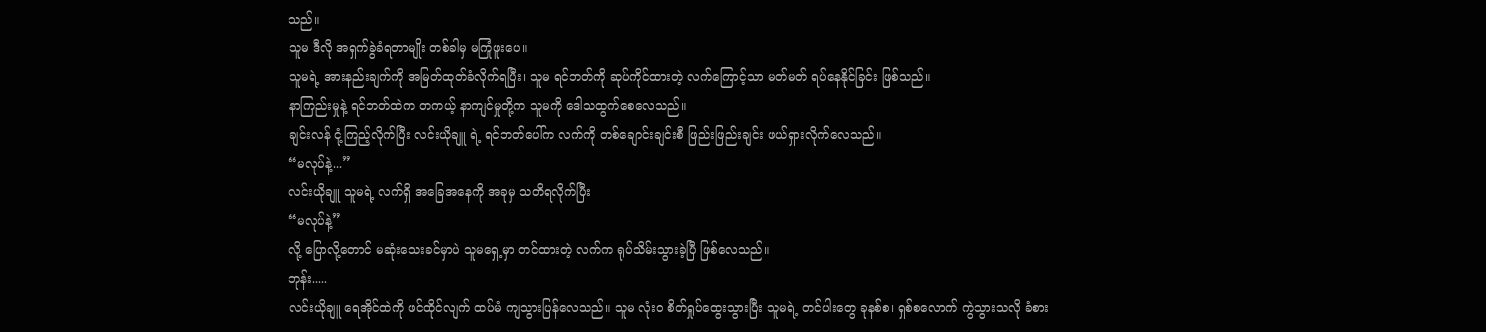သည်။
သူမ ဒီလို အရှက်ခွဲခံရတာမျိုး တစ်ခါမှ မကြုံဖူးပေ။
သူမရဲ့ အားနည်းချက်ကို အမြတ်ထုတ်ခံလိုက်ရပြီး၊ သူမ ရင်ဘတ်ကို ဆုပ်ကိုင်ထားတဲ့ လက်ကြောင့်သာ မတ်မတ် ရပ်နေနိုင်ခြင်း ဖြစ်သည်။
နာကြည်းမှုနဲ့ ရင်ဘတ်ထဲက တကယ့် နာကျင်မှုတို့က သူမကို ဒေါသထွက်စေလေသည်။
ချင်းလန် ငုံ့ကြည့်လိုက်ပြီး လင်းယိုချူ ရဲ့ ရင်ဘတ်ပေါ်က လက်ကို တစ်ချောင်းချင်းစီ ဖြည်းဖြည်းချင်း ဖယ်ရှားလိုက်လေသည်။
“မလုပ်နဲ့...”
လင်းယိုချူ သူမရဲ့ လက်ရှိ အခြေအနေကို အခုမှ သတိရလိုက်ပြီး
“မလုပ်နဲ့”
လို့ ပြောလို့တောင် မဆုံးသေးခင်မှာပဲ သူမရှေ့မှာ တင်ထားတဲ့ လက်က ရုပ်သိမ်းသွားခဲ့ပြီ ဖြစ်လေသည်။
ဘုန်း.....
လင်းယိုချူ ရေအိုင်ထဲကို ဖင်ထိုင်လျက် ထပ်မံ ကျသွားပြန်လေသည်။ သူမ လုံးဝ စိတ်ရှုပ်ထွေးသွားပြီး သူမရဲ့ တင်ပါးတွေ ခုနစ်စ၊ ရှစ်စလောက် ကွဲသွားသလို ခံစား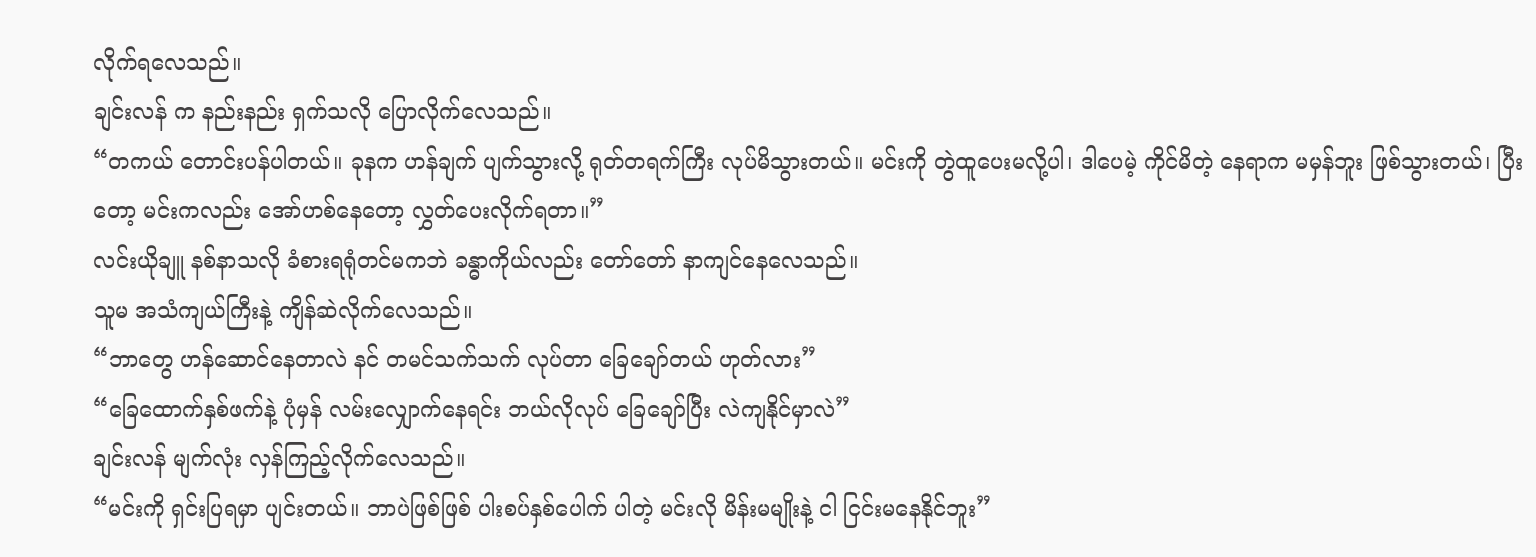လိုက်ရလေသည်။
ချင်းလန် က နည်းနည်း ရှက်သလို ပြောလိုက်လေသည်။
“တကယ် တောင်းပန်ပါတယ်။ ခုနက ဟန်ချက် ပျက်သွားလို့ ရုတ်တရက်ကြီး လုပ်မိသွားတယ်။ မင်းကို တွဲထူပေးမလို့ပါ၊ ဒါပေမဲ့ ကိုင်မိတဲ့ နေရာက မမှန်ဘူး ဖြစ်သွားတယ်၊ ပြီးတော့ မင်းကလည်း အော်ဟစ်နေတော့ လွှတ်ပေးလိုက်ရတာ။”
လင်းယိုချူ နစ်နာသလို ခံစားရရုံတင်မကဘဲ ခန္ဓာကိုယ်လည်း တော်တော် နာကျင်နေလေသည်။
သူမ အသံကျယ်ကြီးနဲ့ ကျိန်ဆဲလိုက်လေသည်။
“ဘာတွေ ဟန်ဆောင်နေတာလဲ နင် တမင်သက်သက် လုပ်တာ ခြေချော်တယ် ဟုတ်လား”
“ခြေထောက်နှစ်ဖက်နဲ့ ပုံမှန် လမ်းလျှောက်နေရင်း ဘယ်လိုလုပ် ခြေချော်ပြီး လဲကျနိုင်မှာလဲ”
ချင်းလန် မျက်လုံး လှန်ကြည့်လိုက်လေသည်။
“မင်းကို ရှင်းပြရမှာ ပျင်းတယ်။ ဘာပဲဖြစ်ဖြစ် ပါးစပ်နှစ်ပေါက် ပါတဲ့ မင်းလို မိန်းမမျိုးနဲ့ ငါ ငြင်းမနေနိုင်ဘူး”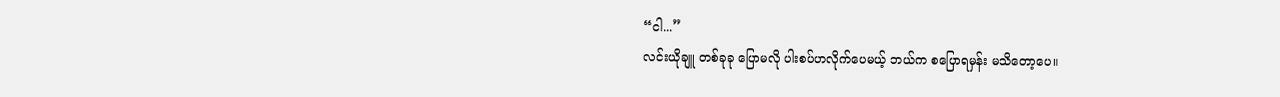“ငါ...”
လင်းယိုချူ တစ်ခုခု ပြောမလို ပါးစပ်ဟလိုက်ပေမယ့် ဘယ်က စပြောရမှန်း မသိတော့ပေ။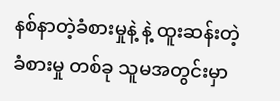နစ်နာတဲ့ခံစားမှုနဲ့ နဲ့ ထူးဆန်းတဲ့ ခံစားမှု တစ်ခု သူမအတွင်းမှာ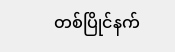တစ်ပြိုင်နက်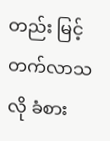တည်း မြင့်တက်လာသလို ခံစား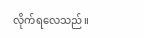လိုက်ရလေသည်။